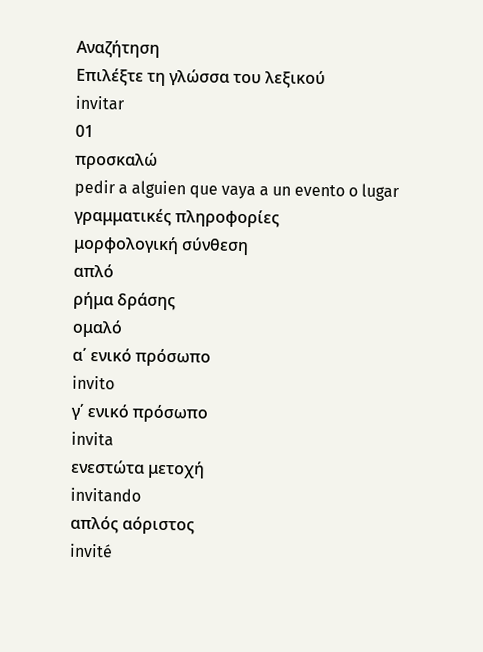Αναζήτηση
Επιλέξτε τη γλώσσα του λεξικού
invitar
01
προσκαλώ
pedir a alguien que vaya a un evento o lugar
γραμματικές πληροφορίες
μορφολογική σύνθεση
απλό
ρήμα δράσης
ομαλό
α΄ ενικό πρόσωπο
invito
γ΄ ενικό πρόσωπο
invita
ενεστώτα μετοχή
invitando
απλός αόριστος
invité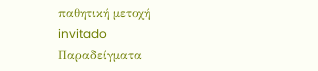παθητική μετοχή
invitado
Παραδείγματα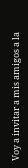Voy a invitar a mis amigos a la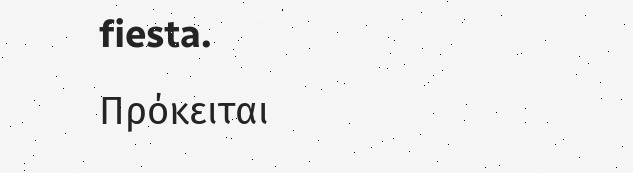fiesta.
Πρόκειται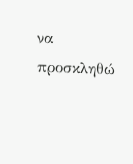να προσκληθώ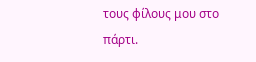τους φίλους μου στο πάρτι.